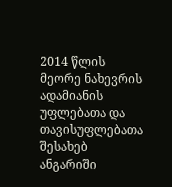2014 წლის მეორე ნახევრის ადამიანის უფლებათა და თავისუფლებათა შესახებ ანგარიში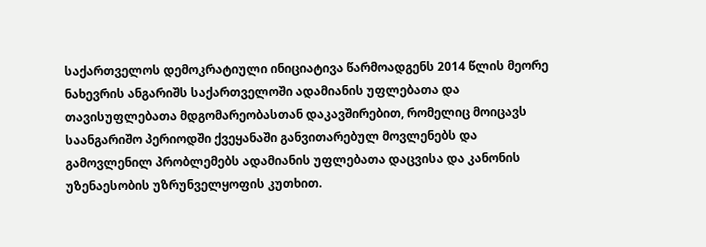საქართველოს დემოკრატიული ინიციატივა წარმოადგენს 2014 წლის მეორე ნახევრის ანგარიშს საქართველოში ადამიანის უფლებათა და თავისუფლებათა მდგომარეობასთან დაკავშირებით, რომელიც მოიცავს საანგარიშო პერიოდში ქვეყანაში განვითარებულ მოვლენებს და გამოვლენილ პრობლემებს ადამიანის უფლებათა დაცვისა და კანონის უზენაესობის უზრუნველყოფის კუთხით.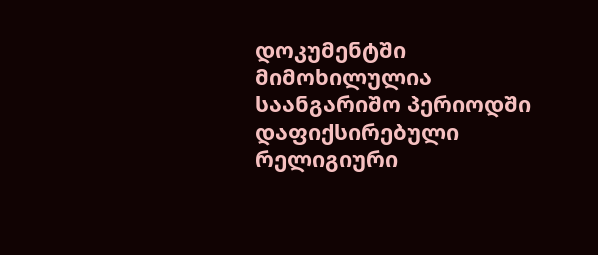დოკუმენტში მიმოხილულია საანგარიშო პერიოდში დაფიქსირებული რელიგიური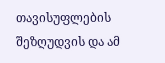თავისუფლების შეზღუდვის და ამ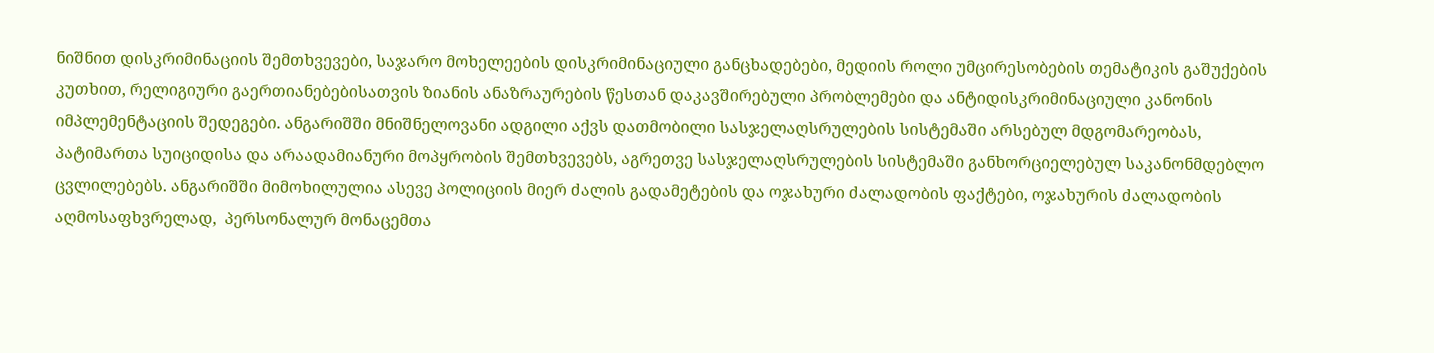ნიშნით დისკრიმინაციის შემთხვევები, საჯარო მოხელეების დისკრიმინაციული განცხადებები, მედიის როლი უმცირესობების თემატიკის გაშუქების კუთხით, რელიგიური გაერთიანებებისათვის ზიანის ანაზრაურების წესთან დაკავშირებული პრობლემები და ანტიდისკრიმინაციული კანონის იმპლემენტაციის შედეგები. ანგარიშში მნიშნელოვანი ადგილი აქვს დათმობილი სასჯელაღსრულების სისტემაში არსებულ მდგომარეობას, პატიმართა სუიციდისა და არაადამიანური მოპყრობის შემთხვევებს, აგრეთვე სასჯელაღსრულების სისტემაში განხორციელებულ საკანონმდებლო ცვლილებებს. ანგარიშში მიმოხილულია ასევე პოლიციის მიერ ძალის გადამეტების და ოჯახური ძალადობის ფაქტები, ოჯახურის ძალადობის აღმოსაფხვრელად,  პერსონალურ მონაცემთა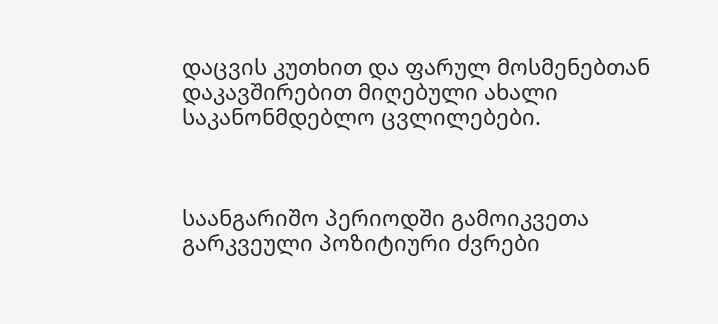დაცვის კუთხით და ფარულ მოსმენებთან დაკავშირებით მიღებული ახალი საკანონმდებლო ცვლილებები.



საანგარიშო პერიოდში გამოიკვეთა გარკვეული პოზიტიური ძვრები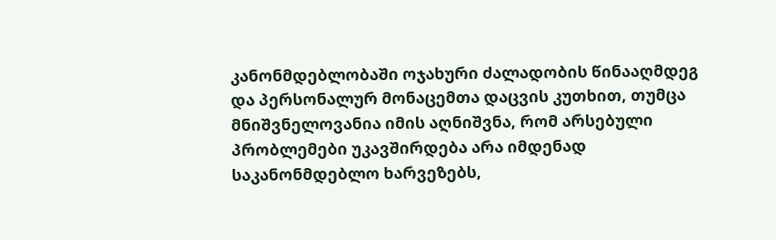კანონმდებლობაში ოჯახური ძალადობის წინააღმდეგ და პერსონალურ მონაცემთა დაცვის კუთხით, თუმცა მნიშვნელოვანია იმის აღნიშვნა, რომ არსებული პრობლემები უკავშირდება არა იმდენად საკანონმდებლო ხარვეზებს,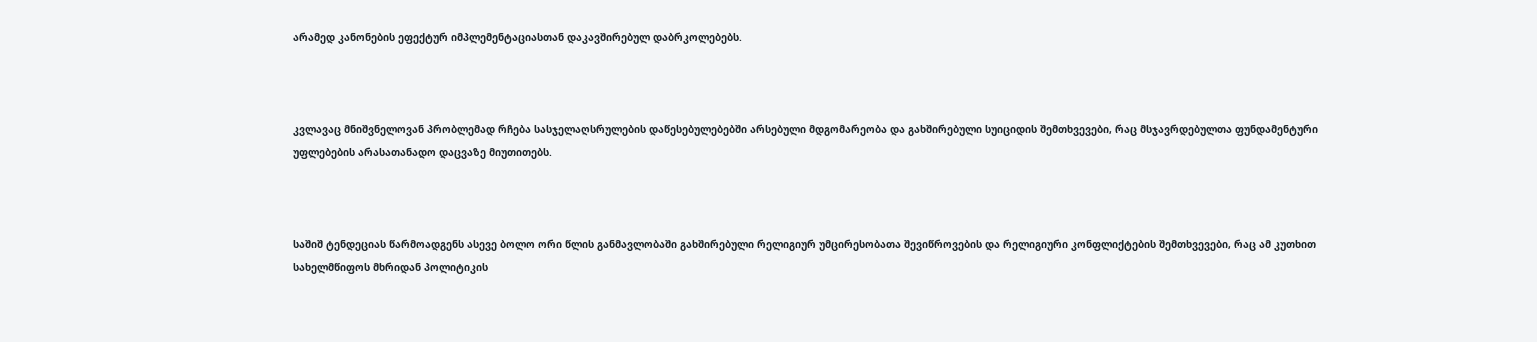არამედ კანონების ეფექტურ იმპლემენტაციასთან დაკავშირებულ დაბრკოლებებს.



კვლავაც მნიშვნელოვან პრობლემად რჩება სასჯელაღსრულების დაწესებულებებში არსებული მდგომარეობა და გახშირებული სუიციდის შემთხვევები, რაც მსჯავრდებულთა ფუნდამენტური უფლებების არასათანადო დაცვაზე მიუთითებს.



საშიშ ტენდეციას წარმოადგენს ასევე ბოლო ორი წლის განმავლობაში გახშირებული რელიგიურ უმცირესობათა შევიწროვების და რელიგიური კონფლიქტების შემთხვევები, რაც ამ კუთხით სახელმწიფოს მხრიდან პოლიტიკის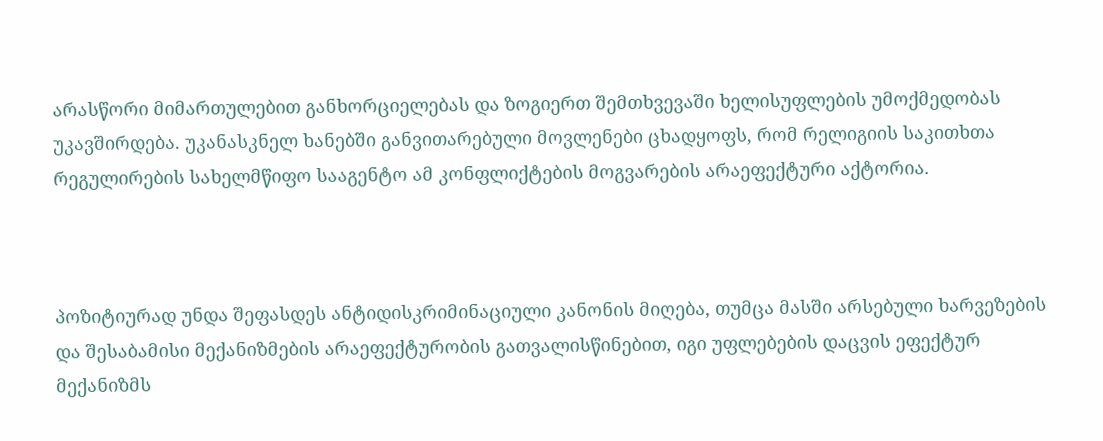არასწორი მიმართულებით განხორციელებას და ზოგიერთ შემთხვევაში ხელისუფლების უმოქმედობას უკავშირდება. უკანასკნელ ხანებში განვითარებული მოვლენები ცხადყოფს, რომ რელიგიის საკითხთა რეგულირების სახელმწიფო სააგენტო ამ კონფლიქტების მოგვარების არაეფექტური აქტორია.



პოზიტიურად უნდა შეფასდეს ანტიდისკრიმინაციული კანონის მიღება, თუმცა მასში არსებული ხარვეზების და შესაბამისი მექანიზმების არაეფექტურობის გათვალისწინებით, იგი უფლებების დაცვის ეფექტურ მექანიზმს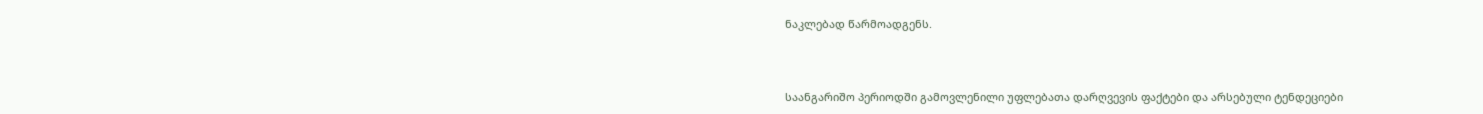ნაკლებად წარმოადგენს.



საანგარიშო პერიოდში გამოვლენილი უფლებათა დარღვევის ფაქტები და არსებული ტენდეციები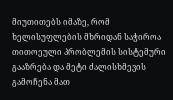მიუთითებს იმაზე, რომ ხელისუფლების მხრიდან საჭიროა თითოეული პრობლემის სისტემური გააზრება და მეტი ძალისხმევის გამოჩენა მათ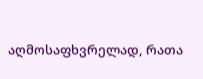აღმოსაფხვრელად, რათა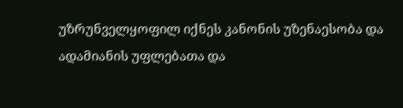უზრუნველყოფილ იქნეს კანონის უზენაესობა და ადამიანის უფლებათა და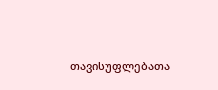თავისუფლებათა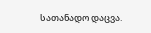სათანადო დაცვა.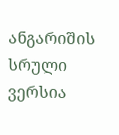ანგარიშის სრული ვერსია